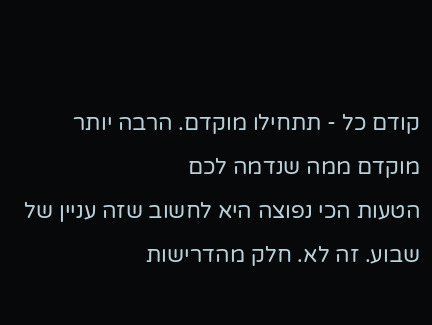קודם כל - תתחילו מוקדם. הרבה יותר מוקדם ממה שנדמה לכם
הטעות הכי נפוצה היא לחשוב שזה עניין של שבוע. זה לא. חלק מהדרישות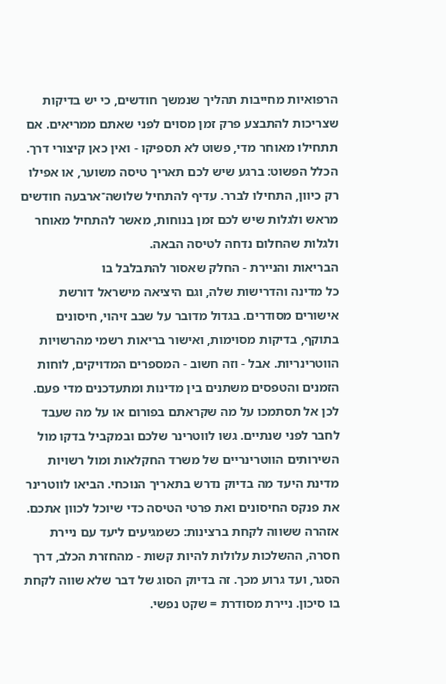הרפואיות מחייבות תהליך שנמשך חודשים, כי יש בדיקות שצריכות להתבצע פרק זמן מסוים לפני שאתם ממריאים. אם תתחילו מאוחר מדי, פשוט לא תספיקו - ואין כאן קיצורי דרך.
הכלל הפשוט: ברגע שיש לכם תאריך טיסה משוער, או אפילו רק כיוון, התחילו לברר. עדיף להתחיל שלושה־ארבעה חודשים מראש ולגלות שיש לכם זמן בנוחות, מאשר להתחיל מאוחר ולגלות שהחלום נדחה לטיסה הבאה.
הבריאות והניירת - החלק שאסור להתבלבל בו
כל מדינה והדרישות שלה, וגם היציאה מישראל דורשת אישורים מסודרים. בגדול מדובר על שבב זיהוי, חיסונים בתוקף, בדיקות מסוימות, ואישור בריאות רשמי מהרשויות הווטרינריות. אבל - וזה חשוב - המספרים המדויקים, לוחות הזמנים והטפסים משתנים בין מדינות ומתעדכנים מדי פעם.
לכן אל תסתמכו על מה שקראתם בפורום או על מה שעבד לחבר לפני שנתיים. גשו לווטרינר שלכם ובמקביל בדקו מול השירותים הווטרינריים של משרד החקלאות ומול רשויות מדינת היעד מה בדיוק נדרש בתאריך הנוכחי. הביאו לווטרינר את פנקס החיסונים ואת פרטי הטיסה כדי שיוכל לכוון אתכם.
אזהרה ששווה לקחת ברצינות: כשמגיעים ליעד עם ניירת חסרה, ההשלכות עלולות להיות קשות - מהחזרת הכלב, דרך הסגר, ועד גרוע מכך. זה בדיוק הסוג של דבר שלא שווה לקחת בו סיכון. ניירת מסודרת = שקט נפשי.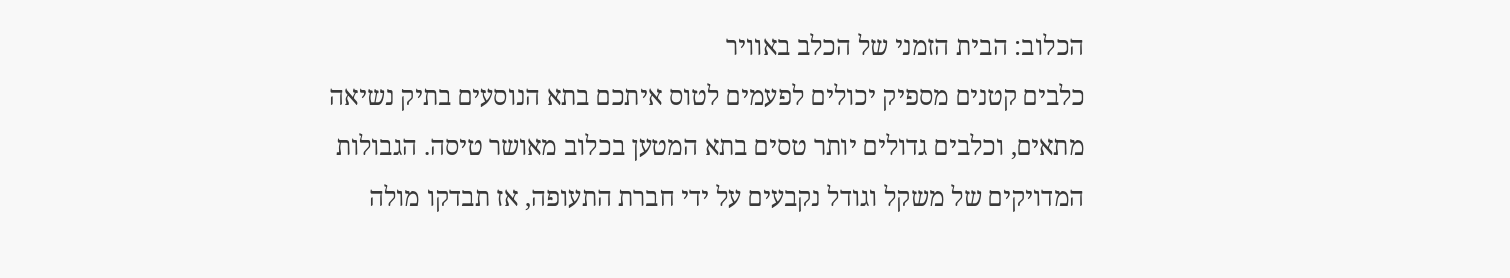הכלוב: הבית הזמני של הכלב באוויר
כלבים קטנים מספיק יכולים לפעמים לטוס איתכם בתא הנוסעים בתיק נשיאה מתאים, וכלבים גדולים יותר טסים בתא המטען בכלוב מאושר טיסה. הגבולות המדויקים של משקל וגודל נקבעים על ידי חברת התעופה, אז תבדקו מולה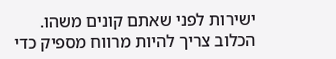ישירות לפני שאתם קונים משהו.
הכלוב צריך להיות מרווח מספיק כדי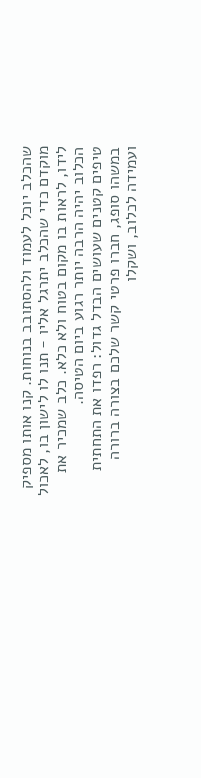שהכלב יוכל לעמוד ולהסתובב בנוחות. קנו אותו מספיק מוקדם כדי שהכלב יתרגל אליו - תנו לו לישון בו, לאכול לידו, לראות בו מקום בטוח ולא כלא. כלב שמכיר את הכלוב יהיה הרבה יותר רגוע ביום הטיסה.
טיפים קטנים שעושים הבדל גדול: רפדו את התחתית במשהו סופג, חברו פרטי קשר שלכם בצורה ברורה ועמידה לכלוב, ושקלו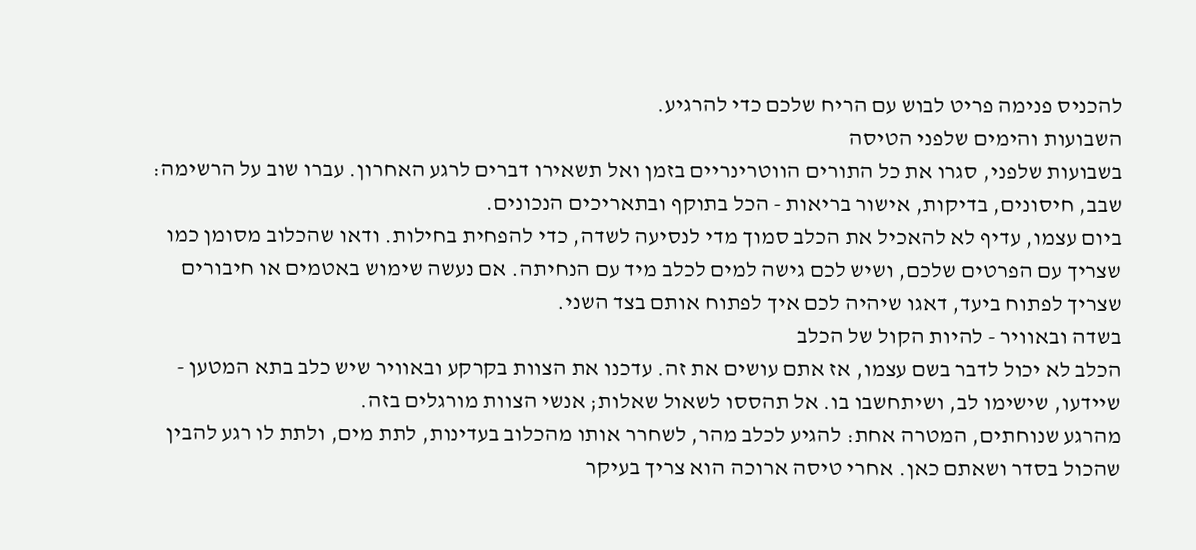להכניס פנימה פריט לבוש עם הריח שלכם כדי להרגיע.
השבועות והימים שלפני הטיסה
בשבועות שלפני, סגרו את כל התורים הווטרינריים בזמן ואל תשאירו דברים לרגע האחרון. עברו שוב על הרשימה: שבב, חיסונים, בדיקות, אישור בריאות - הכל בתוקף ובתאריכים הנכונים.
ביום עצמו, עדיף לא להאכיל את הכלב סמוך מדי לנסיעה לשדה, כדי להפחית בחילות. ודאו שהכלוב מסומן כמו שצריך עם הפרטים שלכם, ושיש לכם גישה למים לכלב מיד עם הנחיתה. אם נעשה שימוש באטמים או חיבורים שצריך לפתוח ביעד, דאגו שיהיה לכם איך לפתוח אותם בצד השני.
בשדה ובאוויר - להיות הקול של הכלב
הכלב לא יכול לדבר בשם עצמו, אז אתם עושים את זה. עדכנו את הצוות בקרקע ובאוויר שיש כלב בתא המטען - שיידעו, שישימו לב, ושיתחשבו בו. אל תהססו לשאול שאלות; אנשי הצוות מורגלים בזה.
מהרגע שנוחתים, המטרה אחת: להגיע לכלב מהר, לשחרר אותו מהכלוב בעדינות, לתת מים, ולתת לו רגע להבין שהכול בסדר ושאתם כאן. אחרי טיסה ארוכה הוא צריך בעיקר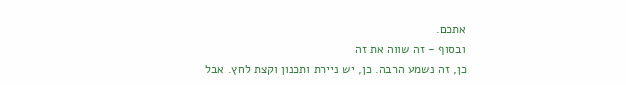אתכם.
ובסוף - זה שווה את זה
כן, זה נשמע הרבה. כן, יש ניירת ותכנון וקצת לחץ. אבל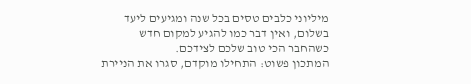מיליוני כלבים טסים בכל שנה ומגיעים ליעד בשלום, ואין דבר כמו להגיע למקום חדש כשהחבר הכי טוב שלכם לצידכם.
המתכון פשוט: התחילו מוקדם, סגרו את הניירת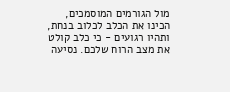מול הגורמים המוסמכים, הכינו את הכלב לכלוב בנחת, ותהיו רגועים - כי כלב קולט את מצב הרוח שלכם. נסיעה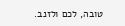טובה, לכם ולזנב.